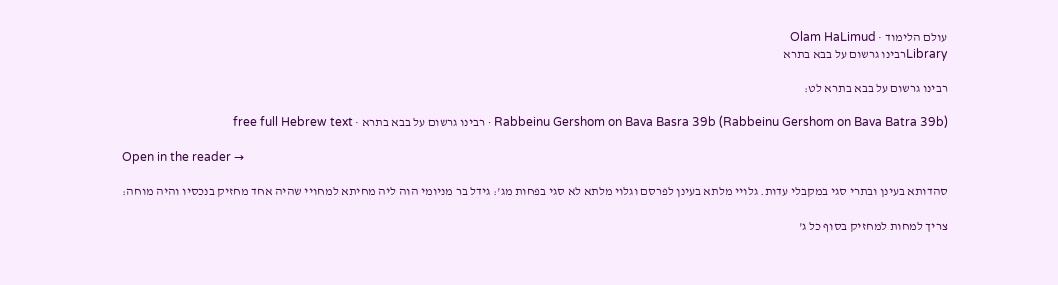עולם הלימוד · Olam HaLimud
Libraryרבינו גרשום על בבא בתרא

רבינו גרשום על בבא בתרא לט:

Rabbeinu Gershom on Bava Basra 39b (Rabbeinu Gershom on Bava Batra 39b) · רבינו גרשום על בבא בתרא · free full Hebrew text

Open in the reader →

סהדותא בעינן ובתרי סגי במקבלי עדות. גלויי מלתא בעינן לפרסם וגלוי מלתא לא סגי בפחות מג': גידל בר מניומי הוה ליה מחיתא למחויי שהיה אחד מחזיק בנכסיו והיה מוחה:

צריך למחות למחזיק בסוף כל ג'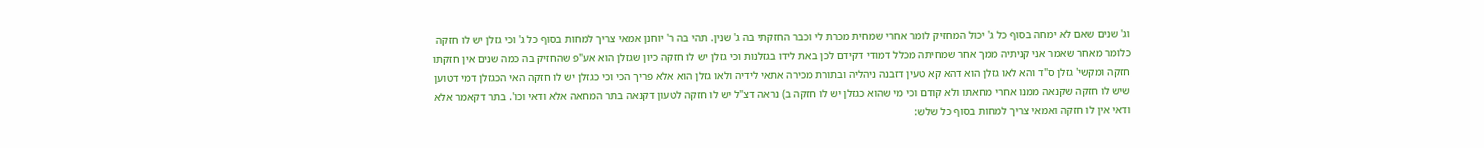וג' שנים שאם לא ימחה בסוף כל ג' יכול המחזיק לומר אחרי שמחית מכרת לי וכבר החזקתי בה ג' שנין. תהי בה ר' יוחנן אמאי צריך למחות בסוף כל ג' וכי גזלן יש לו חזקה כלומר מאחר שאמר אני קניתיה ממך אחר שמחיתה מכלל דמודי דקידם לכן באת לידו בגזלנות וכי גזלן יש לו חזקה כיון שגזלן הוא אע"פ שהחזיק בה כמה שנים אין חזקתו חזקה ומקשי' גזלן ס"ד והא לאו גזלן הוא דהא קא טעין דזבנה ניהליה ובתורת מכירה אתאי לידיה ולאו גזלן הוא אלא פריך הכי וכי כגזלן יש לו חזקה האי הכגזלן דמי דטוען שיש לו חזקה שקנאה ממנו אחרי מחאתו ולא קודם וכי מי שהוא כגזלן יש לו חזקה ב) נראה דצ"ל יש לו חזקה לטעון דקנאה בתר המחאה אלא ודאי וכו'. בתר דקאמר אלא ודאי אין לו חזקה ואמאי צריך למחות בסוף כל שלש: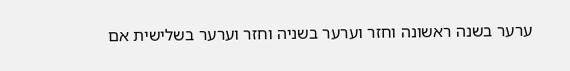ערער בשנה ראשונה וחזר וערער בשניה וחזר וערער בשלישית אם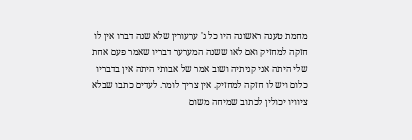מחמת טענה ראשונה היו כל ג' ערעורין שלא שנה דברו אין לו חזקה למחזיק ואם לאו ששנה המערער דבריו שאמר פעם אחת שלי היתה אני קניתיה ושוב אמר של אבותי היתה אין בדבריו כלום ויש לו חזקה למחזיק. אין צריך לומר. לעדים כתבו שבלא ציוויו יכולין לכתוב שמיחה משום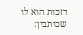דזכות הוא לו שכותבין: